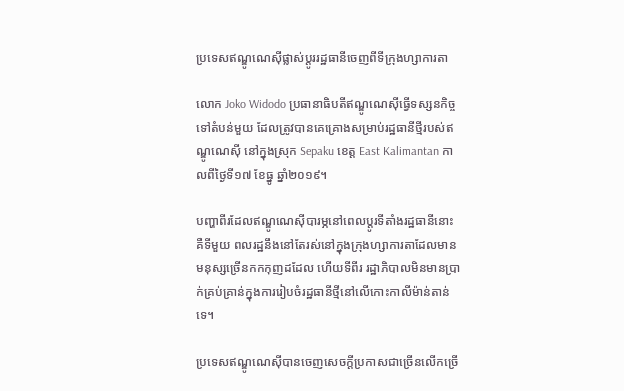ប្រទេសឥណ្ឌូណេស៊ីផ្លាស់ប្តូររដ្ឋធានីចេញពីទីក្រុងហ្សាការតា

លោក Joko Widodo ប្រធានាធិបតីឥណ្ឌូណេស៊ីធ្វើទស្សនកិច្ចទៅតំបន់មួយ ដែលត្រូវបានគេគ្រោងសម្រាប់រដ្ឋធានីថ្មីរបស់ឥណ្ឌូណេស៊ី នៅក្នុងស្រុក Sepaku ខេត្ត East Kalimantan កាលពីថ្ងៃទី១៧ ខែធ្នូ ឆ្នាំ២០១៩។

បញ្ហាពីរដែលឥណ្ឌូណេស៊ីបារម្ភនៅពេលប្តូរទីតាំងរដ្ឋធានីនោះគឺទីមួយ ពលរដ្ឋនឹងនៅតែរស់នៅក្នុងក្រុងហ្សាការតាដែលមានមនុស្សច្រើនកកកុញដដែល ហើយទីពីរ រដ្ឋាភិបាលមិនមានប្រាក់គ្រប់គ្រាន់ក្នុងការរៀបចំរដ្ឋធានីថ្មីនៅលើកោះកាលីម៉ាន់តាន់ទេ។

ប្រទេសឥណ្ឌូណេស៊ីបានចេញសេចក្តីប្រកាសជាច្រើនលើកច្រើ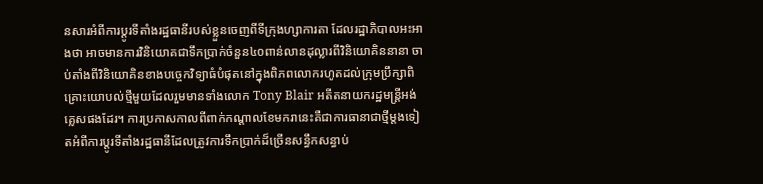នសារអំពីការប្តូរទីតាំងរដ្ឋធានីរបស់ខ្លួនចេញពីទីក្រុងហ្សាការតា ដែលរដ្ឋាភិបាលអះអាងថា អាចមានការវិនិយោគជាទឹកប្រាក់ចំនួន៤០ពាន់លានដុល្លារពីវិនិយោគិននានា ចាប់តាំងពីវិនិយោគិនខាងបច្ចេកវិទ្យាធំបំផុតនៅក្នុងពិភពលោករហូតដល់ក្រុមប្រឹក្សាពិគ្រោះយោបល់ថ្មីមួយដែលរួមមានទាំងលោក Tony Blair អតីតនាយករដ្ឋមន្ត្រីអង់គ្លេសផងដែរ។ ការប្រកាសកាលពីពាក់កណ្តាលខែមករានេះគឺជាការធានាជាថ្មីម្តងទៀតអំពីការប្តូរទីតាំងរដ្ឋធានីដែលត្រូវការទឹកប្រាក់ដ៏ច្រើនសន្ធឹកសន្ធាប់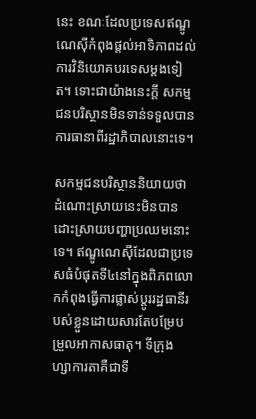នេះ ខណៈដែលប្រទេសឥណ្ឌូណេស៊ីកំពុងផ្តល់អាទិភាពដល់ការវិនិយោគបរទេសម្តងទៀត។ ទោះជាយ៉ាងនេះក្តី សកម្មជនបរិស្ថានមិនទាន់ទទួលបានការធានាពីរដ្ឋាភិបាលនោះទេ។

សកម្មជនបរិស្ថាននិយាយថា ដំណោះស្រាយនេះមិនបានដោះស្រាយបញ្ហាប្រឈមនោះទេ។ ឥណ្ឌូណេស៊ីដែលជាប្រទេសធំបំផុតទី៤នៅក្នុងពិភពលោកកំពុងធ្វើការផ្លាស់ប្តូររដ្ឋធានីរបស់ខ្លួនដោយសារតែបម្រែបម្រួលអាកាសធាតុ។ ទីក្រុងហ្សាការតាគឺជាទី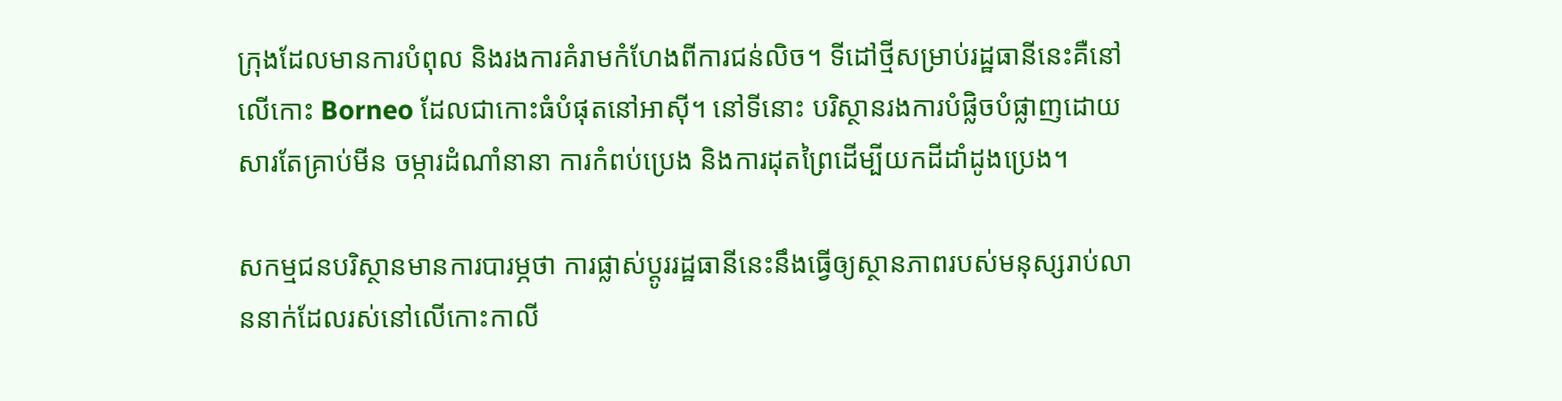ក្រុងដែលមានការបំពុល និងរងការគំរាមកំហែងពីការជន់លិច។ ទីដៅថ្មីសម្រាប់រដ្ឋធានីនេះគឺនៅលើកោះ Borneo ដែលជាកោះធំបំផុតនៅអាស៊ី។ នៅទីនោះ បរិស្ថានរងការបំផ្លិចបំផ្លាញដោយសារតែគ្រាប់មីន ចម្ការដំណាំនានា ការកំពប់ប្រេង និងការដុតព្រៃដើម្បីយកដីដាំដូងប្រេង។

សកម្មជនបរិស្ថានមានការបារម្ភថា ការផ្លាស់ប្តូររដ្ឋធានីនេះនឹងធ្វើឲ្យស្ថានភាពរបស់មនុស្សរាប់លាននាក់ដែលរស់នៅលើកោះកាលី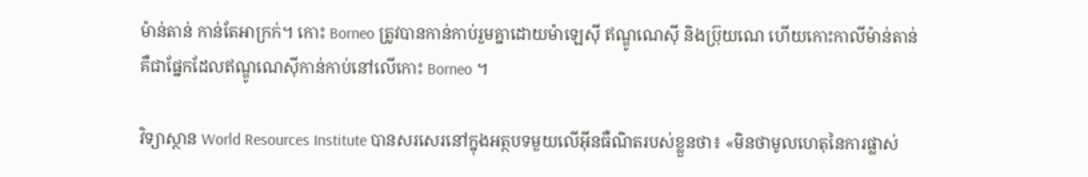ម៉ាន់តាន់ កាន់តែអាក្រក់។ កោះ Borneo ត្រូវបានកាន់កាប់រួមគ្នាដោយម៉ាឡេស៊ី ឥណ្ឌូណេស៊ី និងប៊្រុយណេ ហើយកោះកាលីម៉ាន់តាន់ គឺជាផ្នែកដែលឥណ្ឌូណេស៊ីកាន់កាប់នៅលើកោះ Borneo ។

វិទ្យាស្ថាន World Resources Institute បានសរសេរនៅក្នុងអត្ថបទមួយលើអ៊ីនធឺណិតរបស់ខ្លួនថា៖ «មិនថាមូលហេតុនៃការផ្លាស់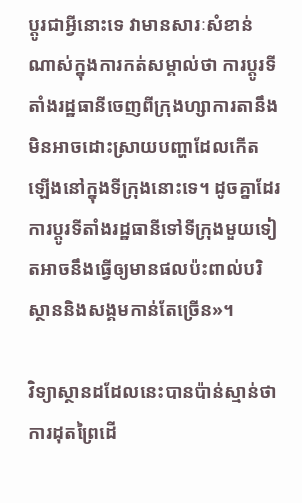ប្តូរជាអ្វីនោះទេ វាមានសារៈសំខាន់ណាស់ក្នុងការកត់សម្គាល់ថា ការប្តូរទីតាំងរដ្ឋធានីចេញពីក្រុងហ្សាការតានឹងមិនអាចដោះស្រាយបញ្ហាដែលកើតឡើងនៅក្នុងទីក្រុងនោះទេ។ ដូចគ្នាដែរ ការប្តូរទីតាំងរដ្ឋធានីទៅទីក្រុងមួយទៀតអាចនឹងធ្វើឲ្យមានផលប៉ះពាល់បរិស្ថាននិងសង្គមកាន់តែច្រើន»។

វិទ្យាស្ថានដដែលនេះបានប៉ាន់ស្មាន់ថា ការដុតព្រៃដើ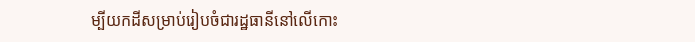ម្បីយកដីសម្រាប់រៀបចំជារដ្ឋធានីនៅលើកោះ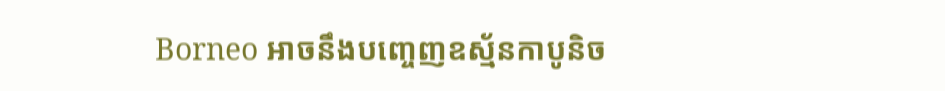Borneo អាចនឹងបញ្ចេញឧស្ម័នកាបូនិច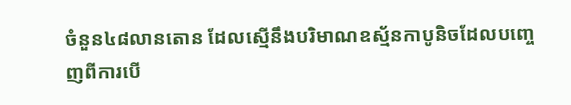ចំនួន៤៨លានតោន ដែលស្មើនឹងបរិមាណឧស្ម័នកាបូនិចដែលបញ្ចេញពីការបើ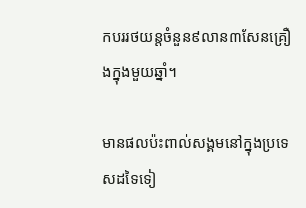កបររថយន្ដចំនួន៩លាន៣សែនគ្រឿងក្នុងមួយឆ្នាំ។

មានផលប៉ះពាល់សង្គមនៅក្នុងប្រទេសដទៃទៀ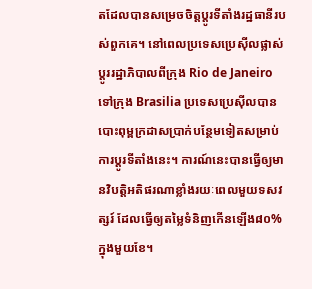តដែលបានសម្រេចចិត្តប្តូរទីតាំងរដ្ឋធានីរបស់ពួកគេ។ នៅពេលប្រទេសប្រេស៊ីលផ្លាស់ប្តូររដ្ឋាភិបាលពីក្រុង Rio de Janeiro ទៅក្រុង Brasilia ប្រទេសប្រេស៊ីលបានបោះពុម្ពក្រដាសប្រាក់បន្ថែមទៀតសម្រាប់ការប្ដូរទីតាំងនេះ។ ការណ៍នេះបានធ្វើឲ្យមានវិបត្តិអតិផរណាខ្លាំងរយៈពេលមួយទសវត្សរ៍ ដែលធ្វើឲ្យតម្លៃទំនិញកើនឡើង៨០%ក្នុងមួយខែ។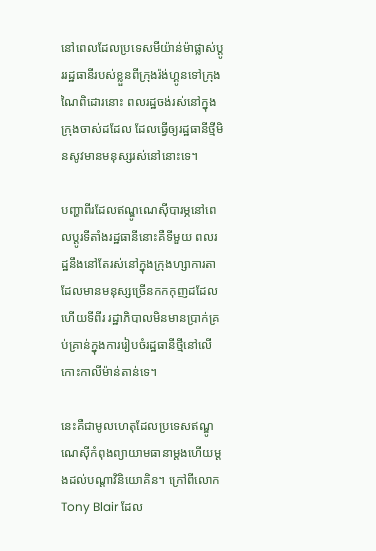នៅពេលដែលប្រទេសមីយ៉ាន់ម៉ាផ្លាស់ប្តូររដ្ឋធានីរបស់ខ្លួនពីក្រុងរ៉ង់ហ្គូនទៅក្រុងណៃពិដោរនោះ ពលរដ្ឋចង់រស់នៅក្នុងក្រុងចាស់ដដែល ដែលធ្វើឲ្យរដ្ឋធានីថ្មីមិនសូវមានមនុស្សរស់នៅនោះទេ។

បញ្ហាពីរដែលឥណ្ឌូណេស៊ីបារម្ភនៅពេលប្តូរទីតាំងរដ្ឋធានីនោះគឺទីមួយ ពលរដ្ឋនឹងនៅតែរស់នៅក្នុងក្រុងហ្សាការតាដែលមានមនុស្សច្រើនកកកុញដដែល ហើយទីពីរ រដ្ឋាភិបាលមិនមានប្រាក់គ្រប់គ្រាន់ក្នុងការរៀបចំរដ្ឋធានីថ្មីនៅលើកោះកាលីម៉ាន់តាន់ទេ។

នេះគឺជាមូលហេតុដែលប្រទេសឥណ្ឌូណេស៊ីកំពុងព្យាយាមធានាម្ដងហើយម្ដងដល់បណ្ដាវិនិយោគិន។ ក្រៅពីលោក Tony Blair ដែល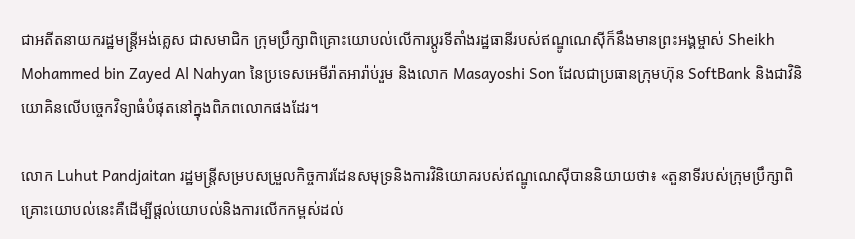ជាអតីតនាយករដ្ឋមន្ត្រីអង់គ្លេស ជាសមាជិក ក្រុមប្រឹក្សាពិគ្រោះយោបល់លើការប្តូរទីតាំងរដ្ឋធានីរបស់ឥណ្ឌូណេស៊ីក៏នឹងមានព្រះអង្គម្ចាស់ Sheikh Mohammed bin Zayed Al Nahyan នៃប្រទេសអេមីរ៉ាតអារ៉ាប់រួម និងលោក Masayoshi Son ដែលជាប្រធានក្រុមហ៊ុន SoftBank និងជាវិនិយោគិនលើបច្ចេកវិទ្យាធំបំផុតនៅក្នុងពិភពលោកផងដែរ។

លោក Luhut Pandjaitan រដ្ឋមន្ត្រីសម្របសម្រួលកិច្ចការដែនសមុទ្រនិងការវិនិយោគរបស់ឥណ្ឌូណេស៊ីបាននិយាយថា៖ «តួនាទីរបស់ក្រុមប្រឹក្សាពិគ្រោះយោបល់នេះគឺដើម្បីផ្តល់យោបល់និងការលើកកម្ពស់ដល់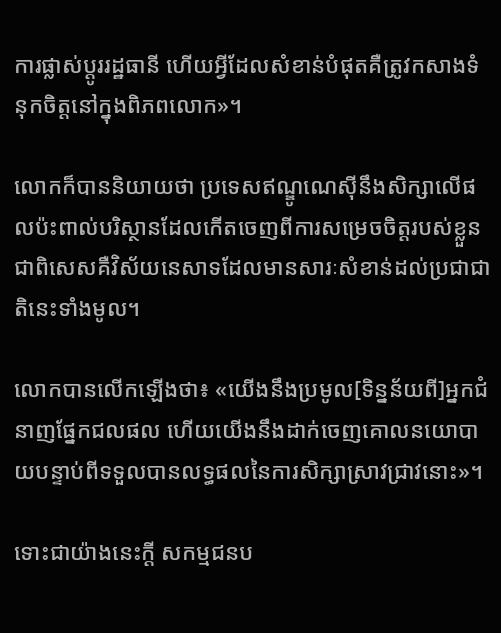ការផ្លាស់ប្តូររដ្ឋធានី ហើយអ្វីដែលសំខាន់បំផុតគឺត្រូវកសាងទំនុកចិត្តនៅក្នុងពិភពលោក»។

លោកក៏បាននិយាយថា ប្រទេសឥណ្ឌូណេស៊ីនឹងសិក្សាលើផលប៉ះពាល់បរិស្ថានដែលកើតចេញពីការសម្រេចចិត្តរបស់ខ្លួន ជាពិសេសគឺវិស័យនេសាទដែលមានសារៈសំខាន់ដល់ប្រជាជាតិនេះទាំងមូល។

លោកបានលើកឡើងថា៖ «យើងនឹងប្រមូល[ទិន្នន័យពី]អ្នកជំនាញផ្នែកជលផល ហើយយើងនឹងដាក់ចេញគោលនយោបាយបន្ទាប់ពីទទួលបានលទ្ធផលនៃការសិក្សាស្រាវជ្រាវនោះ»។

ទោះជាយ៉ាងនេះក្តី សកម្មជនប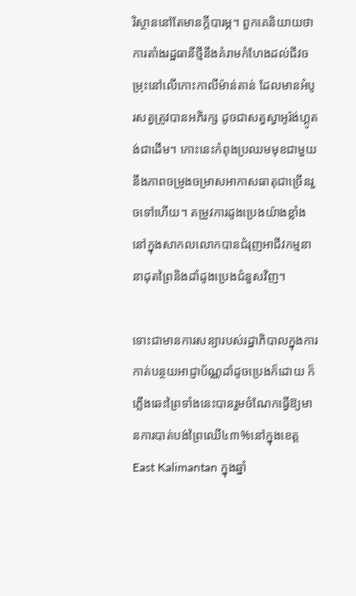រិស្ថាននៅតែមានក្តីបារម្ភ។ ពួកគេនិយាយថា ការតាំងរដ្ឋធានីថ្មីនឹងគំរាមកំហែងដល់ជីវចម្រុះនៅលើកោះកាលីម៉ាន់តាន់ ដែលមានអំបូរសត្វត្រូវបានអភិរក្ស ដូចជាសត្វស្វាអូរ៉ង់ហ្គូតង់ជាដើម។ កោះនេះកំពុងប្រឈមមុខជាមួយនឹងភាពចម្រូងចម្រាសអាកាសធាតុជាច្រើនរួចទៅហើយ។ តម្រូវការដូងប្រេងយ៉ាងខ្លាំងនៅក្នុងសាកលលោកបានជំរុញអាជីវកម្មនានាដុតព្រៃនិងដាំដូងប្រេងជំនួសវិញ។

ទោះជាមានការសន្យារបស់រដ្ឋាភិបាលក្នុងការកាត់បន្ថយអាជ្ញាប័ណ្ណដាំដូចប្រេងក៏ដោយ ក៏ភ្លើងឆេះព្រៃទាំងនេះបានរួមចំណែកធ្វើឱ្យមានការបាត់បង់ព្រៃឈើ៤៣%នៅក្នុងខេត្ត East Kalimantan ក្នុងឆ្នាំ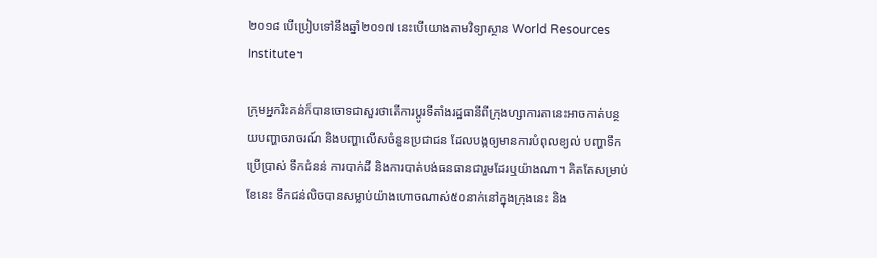២០១៨ បើប្រៀបទៅនឹងឆ្នាំ២០១៧ នេះបើយោងតាមវិទ្យាស្ថាន World Resources Institute។

ក្រុមអ្នករិះគន់ក៏បានចោទជាសួរថាតើការប្តូរទីតាំងរដ្ឋធានីពីក្រុងហ្សាការតានេះអាចកាត់បន្ថយបញ្ហាចរាចរណ៍ និងបញ្ហាលើសចំនួនប្រជាជន ដែលបង្កឲ្យមានការបំពុលខ្យល់ បញ្ហាទឹកប្រើប្រាស់ ទឹកជំនន់ ការបាក់ដី និងការបាត់បង់ធនធានជារួមដែរឬយ៉ាងណា។ គិតតែសម្រាប់ខែនេះ ទឹកជន់លិចបានសម្លាប់យ៉ាងហោចណាស់៥០នាក់នៅក្នុងក្រុងនេះ និង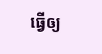ធ្វើឲ្យ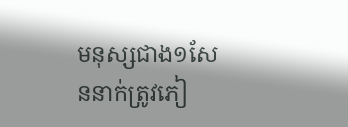មនុស្សជាង១សែននាក់ត្រូវភៀ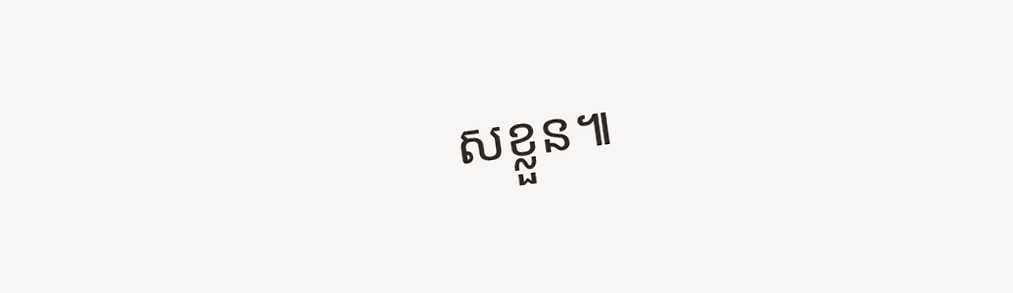សខ្លួន៕